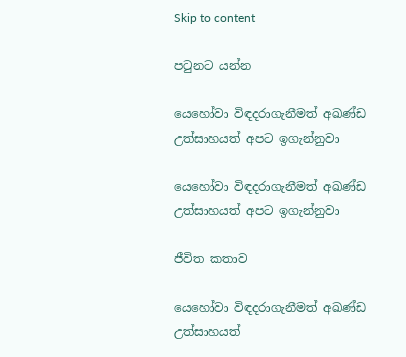Skip to content

පටුනට යන්න

යෙහෝවා විඳදරාගැනීමත් අඛණ්ඩ උත්සාහයත් අපට ඉගැන්නුවා

යෙහෝවා විඳදරාගැනීමත් අඛණ්ඩ උත්සාහයත් අපට ඉගැන්නුවා

ජීවිත කතාව

යෙහෝවා විඳදරාගැනීමත් අඛණ්ඩ උත්සාහයත්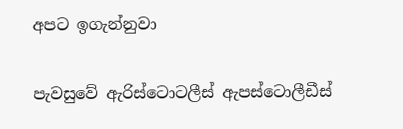අපට ඉගැන්නුවා

පැවසුවේ ඇරිස්ටොටලීස් ඇපස්ටොලීඩීස්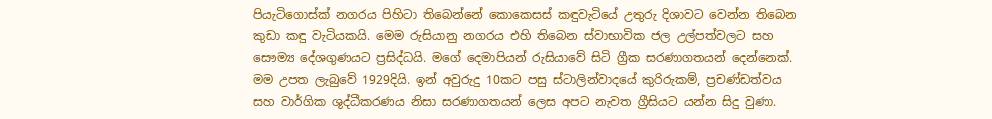පියැටිගොස්ක් නගරය පිහිටා තිබෙන්නේ කොකෙසස් කඳුවැටියේ උතුරු දිශාවට වෙන්න තිබෙන කුඩා කඳු වැටියකයි. මෙම රුසියානු නගරය එහි තිබෙන ස්වාභාවික ජල උල්පත්වලට සහ සෞම්‍ය දේශගුණයට ප්‍රසිද්ධයි. මගේ දෙමාපියන් රුසියාවේ සිටි ග්‍රීක සරණාගතයන් දෙන්නෙක්. මම උපත ලැබුවේ 1929දියි. ඉන් අවුරුදු 10කට පසු ස්ටාලින්වාදයේ කුරිරුකම්, ප්‍රචණ්ඩත්වය සහ වාර්ගික ශුද්ධීකරණය නිසා සරණාගතයන් ලෙස අපට නැවත ග්‍රීසියට යන්න සිදු වුණා.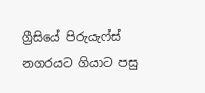ග්‍රීසියේ පිරුයැෆ්ස් නගරයට ගියාට පසු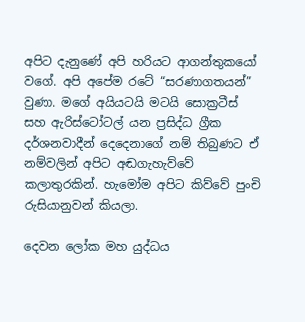අපිට දැනුණේ අපි හරියට ආගන්තුකයෝ වගේ. අපි අපේම රටේ “සරණාගතයන්” වුණා. මගේ අයියටයි මටයි සොක්‍රටීස් සහ ඇරිස්ටෝටල් යන ප්‍රසිද්ධ ග්‍රීක දර්ශනවාදීන් දෙදෙනාගේ නම් තිබුණට ඒ නම්වලින් අපිට අඬගැහැව්වේ කලාතුරකින්. හැමෝම අපිට කිව්වේ පුංචි රුසියානුවන් කියලා.

දෙවන ලෝක මහ යුද්ධය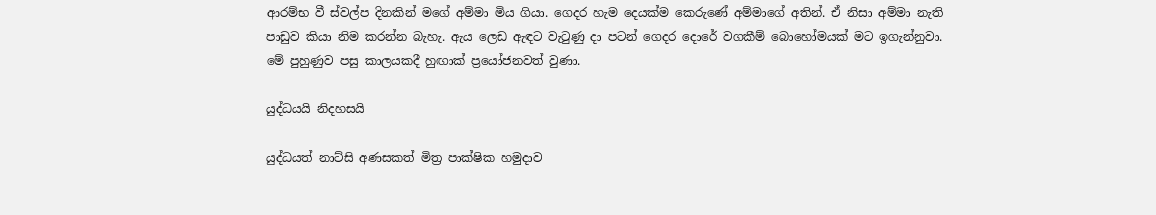ආරම්භ වී ස්වල්ප දිනකින් මගේ අම්මා මිය ගියා. ගෙදර හැම දෙයක්ම කෙරුණේ අම්මාගේ අතින්. ඒ නිසා අම්මා නැති පාඩුව කියා නිම කරන්න බැහැ. ඇය ලෙඩ ඇඳට වැටුණු දා පටන් ගෙදර දොරේ වගකීම් බොහෝමයක් මට ඉගැන්නුවා. මේ පුහුණුව පසු කාලයකදී හුඟාක් ප්‍රයෝජනවත් වුණා.

යුද්ධයයි නිදහසයි

යුද්ධයත් නාට්සි අණසකත් මිත්‍ර පාක්ෂික හමුදාව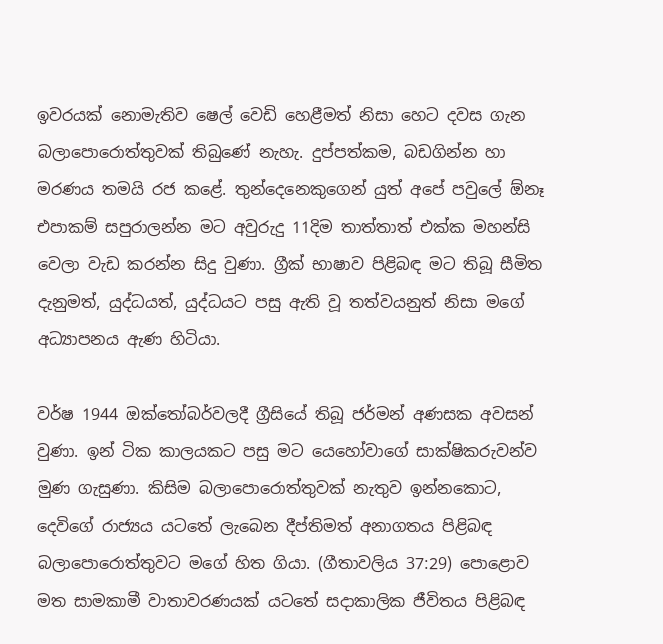ඉවරයක් නොමැතිව ෂෙල් වෙඩි හෙළීමත් නිසා හෙට දවස ගැන බලාපොරොත්තුවක් තිබුණේ නැහැ. දුප්පත්කම, බඩගින්න හා මරණය තමයි රජ කළේ. තුන්දෙනෙකුගෙන් යුත් අපේ පවුලේ ඕනෑ එපාකම් සපුරාලන්න මට අවුරුදු 11දිම තාත්තාත් එක්ක මහන්සි වෙලා වැඩ කරන්න සිදු වුණා. ග්‍රීක් භාෂාව පිළිබඳ මට තිබූ සීමිත දැනුමත්, යුද්ධයත්, යුද්ධයට පසු ඇති වූ තත්වයනුත් නිසා මගේ අධ්‍යාපනය ඇණ හිටියා.

වර්ෂ 1944 ඔක්තෝබර්වලදී ග්‍රීසියේ තිබූ ජර්මන් අණසක අවසන් වුණා. ඉන් ටික කාලයකට පසු මට යෙහෝවාගේ සාක්ෂිකරුවන්ව මුණ ගැසුණා. කිසිම බලාපොරොත්තුවක් නැතුව ඉන්නකොට, දෙවිගේ රාජ්‍යය යටතේ ලැබෙන දීප්තිමත් අනාගතය පිළිබඳ බලාපොරොත්තුවට මගේ හිත ගියා. (ගීතාවලිය 37:29) පොළොව මත සාමකාමී වාතාවරණයක් යටතේ සදාකාලික ජීවිතය පිළිබඳ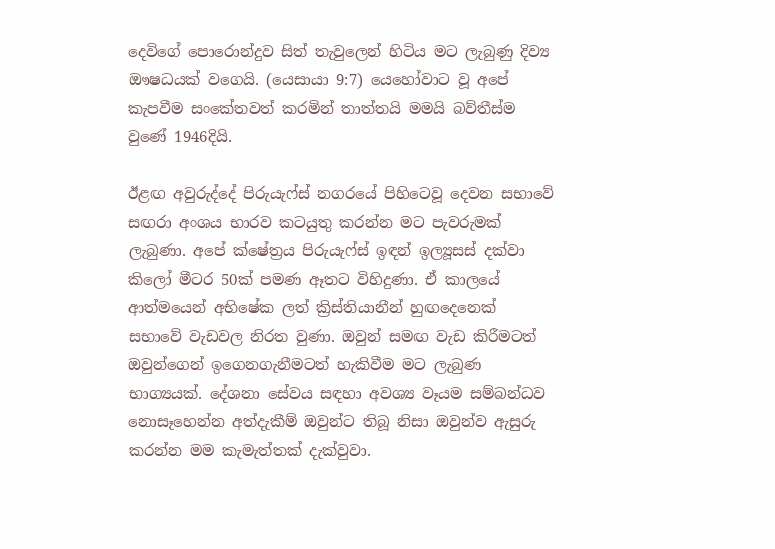දෙවිගේ පොරොන්දුව සිත් තැවුලෙන් හිටිය මට ලැබුණු දිව්‍ය ඖෂධයක් වගෙයි. (යෙසායා 9:7) යෙහෝවාට වූ අපේ කැපවීම සංකේතවත් කරමින් තාත්තයි මමයි බව්තීස්ම වුණේ 1946දියි.

ඊළඟ අවුරුද්දේ පිරුයැෆ්ස් නගරයේ පිහිටෙවූ දෙවන සභාවේ සඟරා අංශය භාරව කටයුතු කරන්න මට පැවරුමක් ලැබුණා. අපේ ක්ෂේත්‍රය පිරුයැෆ්ස් ඉඳන් ඉල්‍යූසස් දක්වා කිලෝ මීටර 50ක් පමණ ඈතට විහිදුණා. ඒ කාලයේ ආත්මයෙන් අභිෂේක ලත් ක්‍රිස්තියානීන් හුඟදෙනෙක් සභාවේ වැඩවල නිරත වුණා. ඔවුන් සමඟ වැඩ කිරීමටත් ඔවුන්ගෙන් ඉගෙනගැනීමටත් හැකිවීම මට ලැබුණ භාග්‍යයක්. දේශනා සේවය සඳහා අවශ්‍ය වෑයම සම්බන්ධව නොසෑහෙන්න අත්දැකීම් ඔවුන්ට තිබූ නිසා ඔවුන්ව ඇසුරු කරන්න මම කැමැත්තක් දැක්වුවා.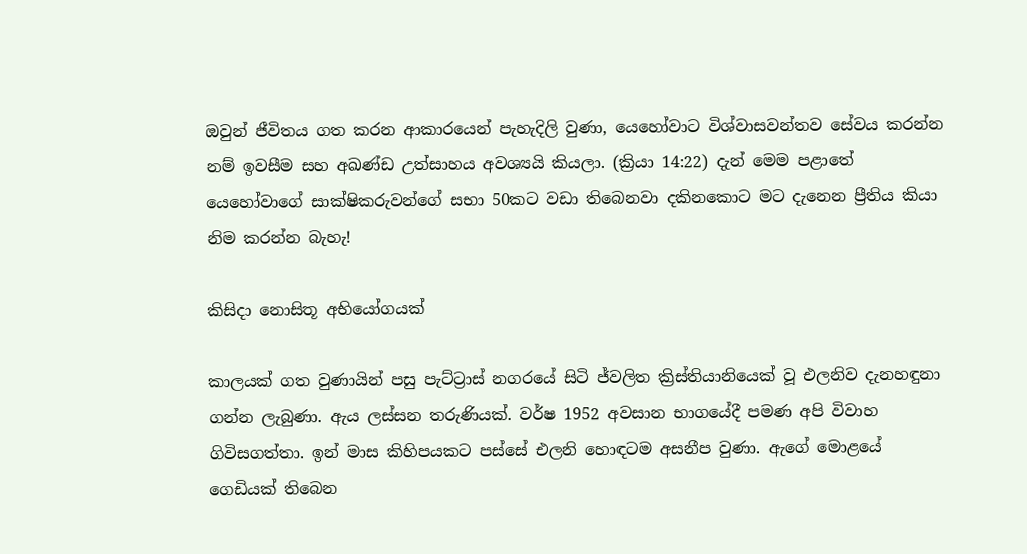ඔවුන් ජීවිතය ගත කරන ආකාරයෙන් පැහැදිලි වුණා, යෙහෝවාට විශ්වාසවන්තව සේවය කරන්න නම් ඉවසීම සහ අඛණ්ඩ උත්සාහය අවශ්‍යයි කියලා. (ක්‍රියා 14:22) දැන් මෙම පළාතේ යෙහෝවාගේ සාක්ෂිකරුවන්ගේ සභා 50කට වඩා තිබෙනවා දකිනකොට මට දැනෙන ප්‍රීතිය කියා නිම කරන්න බැහැ!

කිසිදා නොසිතූ අභියෝගයක්

කාලයක් ගත වුණායින් පසු පැට්ට්‍රාස් නගරයේ සිටි ජ්වලිත ක්‍රිස්තියානියෙක් වූ එලනිව දැනහඳුනා ගන්න ලැබුණා. ඇය ලස්සන තරුණියක්. වර්ෂ 1952 අවසාන භාගයේදී පමණ අපි විවාහ ගිවිසගත්තා. ඉන් මාස කිහිපයකට පස්සේ එලනි හොඳටම අසනීප වුණා. ඇගේ මොළයේ ගෙඩියක් තිබෙන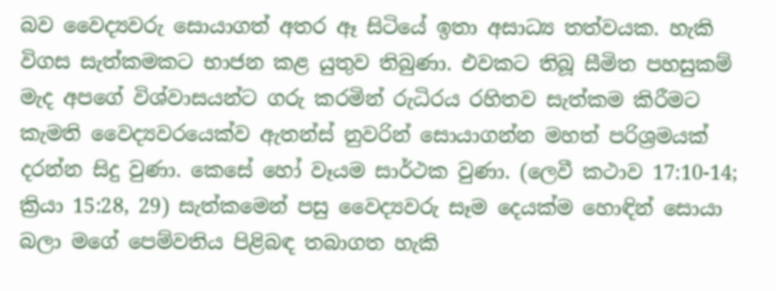බව වෛද්‍යවරු සොයාගත් අතර ඈ සිටියේ ඉතා අසාධ්‍ය තත්වයක. හැකි විගස සැත්කමකට භාජන කළ යුතුව තිබුණා. එවකට තිබූ සීමිත පහසුකම් මැද අපගේ විශ්වාසයන්ට ගරු කරමින් රුධිරය රහිතව සැත්කම කිරීමට කැමති වෛද්‍යවරයෙක්ව ඇතන්ස් නුවරින් සොයාගන්න මහත් පරිශ්‍රමයක් දරන්න සිදු වුණා. කෙසේ හෝ වෑයම සාර්ථක වුණා. (ලෙවී කථාව 17:10-14; ක්‍රියා 15:28, 29) සැත්කමෙන් පසු වෛද්‍යවරු සෑම දෙයක්ම හොඳින් සොයා බලා මගේ පෙම්වතිය පිළිබඳ තබාගත හැකි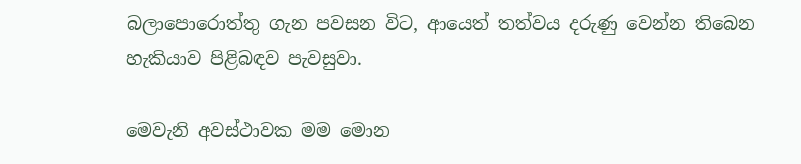බලාපොරොත්තු ගැන පවසන විට, ආයෙත් තත්වය දරුණු වෙන්න තිබෙන හැකියාව පිළිබඳව පැවසුවා.

මෙවැනි අවස්ථාවක මම මොන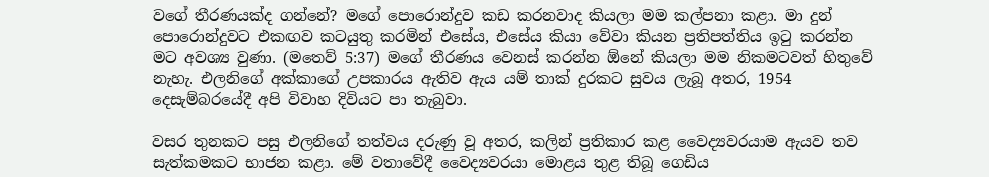වගේ තීරණයක්ද ගන්නේ? මගේ පොරොන්දුව කඩ කරනවාද කියලා මම කල්පනා කළා. මා දුන් පොරොන්දුවට එකඟව කටයුතු කරමින් එසේය, එසේය කියා වේවා කියන ප්‍රතිපත්තිය ඉටු කරන්න මට අවශ්‍ය වුණා. (මතෙව් 5:37) මගේ තීරණය වෙනස් කරන්න ඕනේ කියලා මම නිකමටවත් හිතුවේ නැහැ. එලනිගේ අක්කාගේ උපකාරය ඇතිව ඇය යම් තාක් දුරකට සුවය ලැබූ අතර, 1954 දෙසැම්බරයේදී අපි විවාහ දිවියට පා තැබුවා.

වසර තුනකට පසු එලනිගේ තත්වය දරුණු වූ අතර, කලින් ප්‍රතිකාර කළ වෛද්‍යවරයාම ඇයව තව සැත්කමකට භාජන කළා. මේ වතාවේදී වෛද්‍යවරයා මොළය තුළ තිබූ ගෙඩිය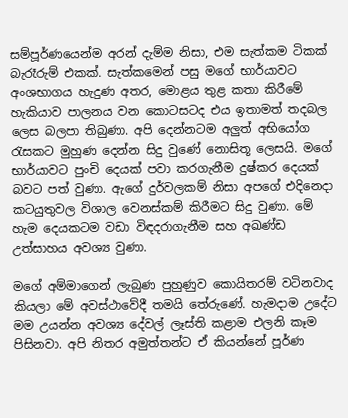සම්පූර්ණයෙන්ම අරන් දැම්ම නිසා, එම සැත්කම ටිකක් බැරෑරුම් එකක්. සැත්කමෙන් පසු මගේ භාර්යාවට අංශභාගය හැදුණ අතර, මොළය තුළ කතා කිරීමේ හැකියාව පාලනය වන කොටසටද එය ඉතාමත් තදබල ලෙස බලපා තිබුණා. අපි දෙන්නටම අලුත් අභියෝග රැසකට මුහුණ දෙන්න සිදු වුණේ නොසිතූ ලෙසයි. මගේ භාර්යාවට පුංචි දෙයක් පවා කරගැනීම දුෂ්කර දෙයක් බවට පත් වුණා. ඇගේ දුර්වලකම් නිසා අපගේ එදිනෙදා කටයුතුවල විශාල වෙනස්කම් කිරීමට සිදු වුණා. මේ හැම දෙයකටම වඩා විඳදරාගැනීම සහ අඛණ්ඩ උත්සාහය අවශ්‍ය වුණා.

මගේ අම්මාගෙන් ලැබුණ පුහුණුව කොයිතරම් වටිනවාද කියලා මේ අවස්ථාවේදී තමයි තේරුණේ. හැමදාම උදේට මම උයන්න අවශ්‍ය දේවල් ලෑස්ති කළාම එලනි කෑම පිසිනවා. අපි නිතර අමුත්තන්ට ඒ කියන්නේ පූර්ණ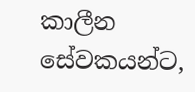කාලීන සේවකයන්ට,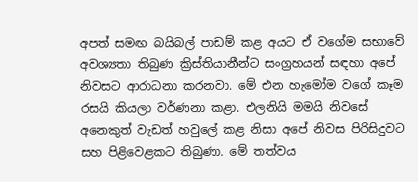අපත් සමඟ බයිබල් පාඩම් කළ අයට ඒ වගේම සභාවේ අවශ්‍යතා තිබුණ ක්‍රිස්තියානීන්ට සංග්‍රහයන් සඳහා අපේ නිවසට ආරාධනා කරනවා. මේ එන හැමෝම වගේ කෑම රසයි කියලා වර්ණනා කළා. එලනියි මමයි නිවසේ අනෙකුත් වැඩත් හවුලේ කළ නිසා අපේ නිවස පිරිසිදුවට සහ පිළිවෙළකට තිබුණා. මේ තත්වය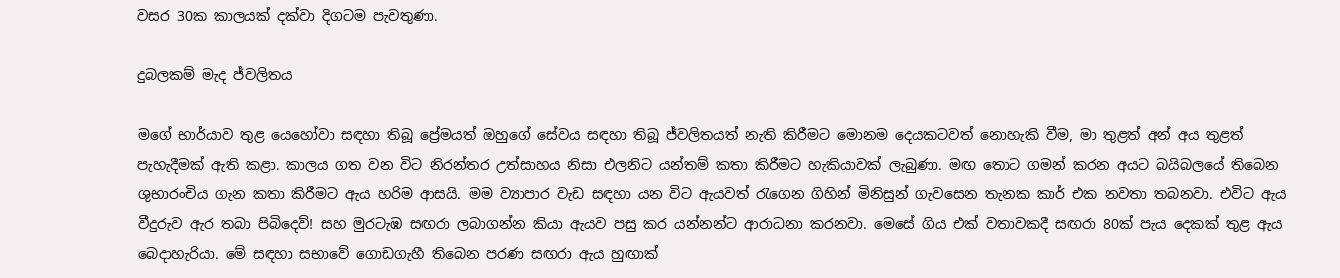වසර 30ක කාලයක් දක්වා දිගටම පැවතුණා.

දුබලකම් මැද ජ්වලිතය

මගේ භාර්යාව තුළ යෙහෝවා සඳහා තිබූ ප්‍රේමයත් ඔහුගේ සේවය සඳහා තිබූ ජ්වලිතයත් නැති කිරීමට මොනම දෙයකටවත් නොහැකි වීම, මා තුළත් අන් අය තුළත් පැහැදීමක් ඇති කළා. කාලය ගත වන විට නිරන්තර උත්සාහය නිසා එලනිට යන්තම් කතා කිරීමට හැකියාවක් ලැබුණා. මඟ තොට ගමන් කරන අයට බයිබලයේ තිබෙන ශුභාරංචිය ගැන කතා කිරීමට ඇය හරිම ආසයි. මම ව්‍යාපාර වැඩ සඳහා යන විට ඇයවත් රැගෙන ගිහින් මිනිසුන් ගැවසෙන තැනක කාර් එක නවතා තබනවා. එවිට ඇය වීදුරුව ඇර තබා පිබිදෙව්! සහ මුරටැඹ සඟරා ලබාගන්න කියා ඇයව පසු කර යන්නන්ට ආරාධනා කරනවා. මෙසේ ගිය එක් වතාවකදී සඟරා 80ක් පැය දෙකක් තුළ ඇය බෙදාහැරියා. මේ සඳහා සභාවේ ගොඩගැහී තිබෙන පරණ සඟරා ඇය හුඟාක්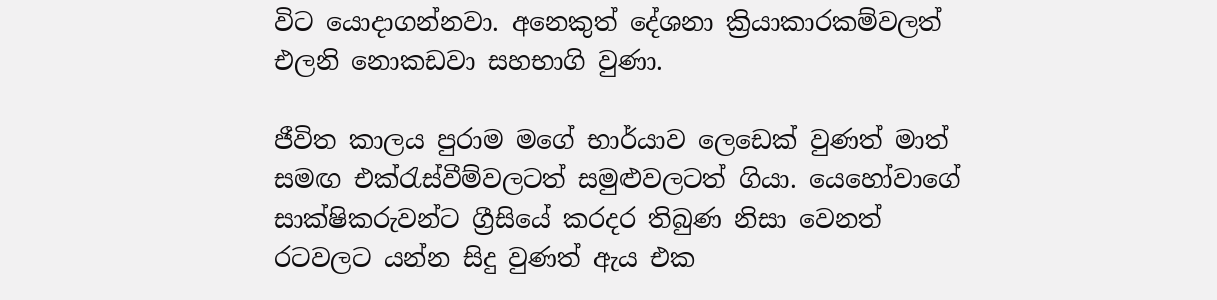විට යොදාගන්නවා. අනෙකුත් දේශනා ක්‍රියාකාරකම්වලත් එලනි නොකඩවා සහභාගි වුණා.

ජීවිත කාලය පුරාම මගේ භාර්යාව ලෙඩෙක් වුණත් මාත් සමඟ එක්රැස්වීම්වලටත් සමුළුවලටත් ගියා. යෙහෝවාගේ සාක්ෂිකරුවන්ට ග්‍රීසියේ කරදර තිබුණ නිසා වෙනත් රටවලට යන්න සිදු වුණත් ඇය එක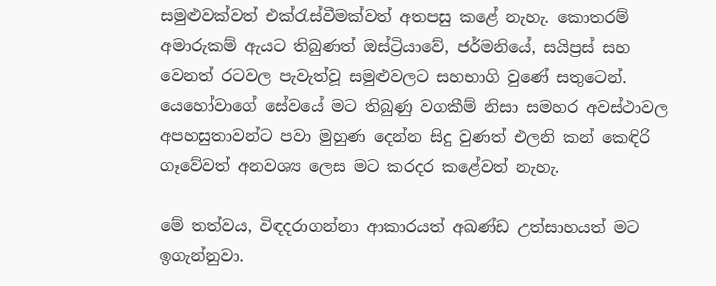සමුළුවක්වත් එක්රැස්වීමක්වත් අතපසු කළේ නැහැ. කොතරම් අමාරුකම් ඇයට තිබුණත් ඔස්ට්‍රියාවේ, ජර්මනියේ, සයිප්‍රස් සහ වෙනත් රටවල පැවැත්වූ සමුළුවලට සහභාගි වුණේ සතුටෙන්. යෙහෝවාගේ සේවයේ මට තිබුණු වගකීම් නිසා සමහර අවස්ථාවල අපහසුතාවන්ට පවා මුහුණ දෙන්න සිදු වුණත් එලනි කන් කෙඳිරි ගෑවේවත් අනවශ්‍ය ලෙස මට කරදර කළේවත් නැහැ.

මේ තත්වය, විඳදරාගන්නා ආකාරයත් අඛණ්ඩ උත්සාහයත් මට ඉගැන්නුවා.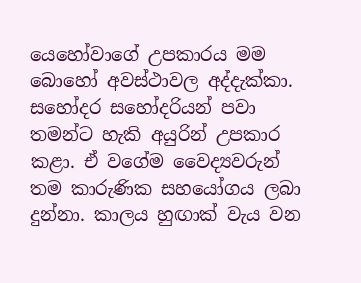යෙහෝවාගේ උපකාරය මම බොහෝ අවස්ථාවල අද්දැක්කා. සහෝදර සහෝදරියන් පවා තමන්ට හැකි අයුරින් උපකාර කළා. ඒ වගේම වෛද්‍යවරුන් තම කාරුණික සහයෝගය ලබා දුන්නා. කාලය හුඟාක් වැය වන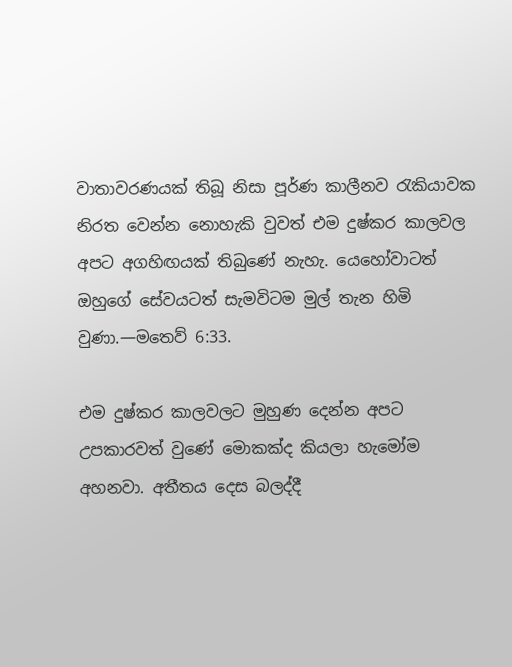වාතාවරණයක් තිබූ නිසා පූර්ණ කාලීනව රැකියාවක නිරත වෙන්න නොහැකි වුවත් එම දුෂ්කර කාලවල අපට අගහිඟයක් තිබුණේ නැහැ. යෙහෝවාටත් ඔහුගේ සේවයටත් සැමවිටම මුල් තැන හිමි වුණා.—මතෙව් 6:33.

එම දුෂ්කර කාලවලට මුහුණ දෙන්න අපට උපකාරවත් වුණේ මොකක්ද කියලා හැමෝම අහනවා. අතීතය දෙස බලද්දී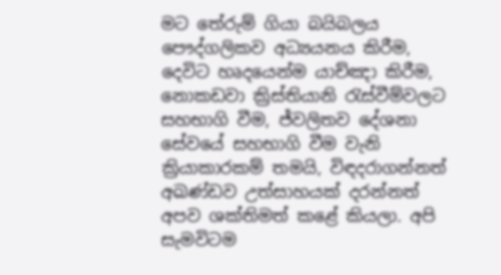මට තේරුම් ගියා බයිබලය පෞද්ගලිකව අධ්‍යයනය කිරීම, දෙවිට හෘදයෙන්ම යාච්ඤා කිරීම, නොකඩවා ක්‍රිස්තියානි රැස්වීම්වලට සහභාගි වීම, ජ්වලිතව දේශනා සේවයේ සහභාගි වීම වැනි ක්‍රියාකාරකම් තමයි, විඳදරාගන්නත් අඛණ්ඩව උත්සාහයක් දරන්නත් අපව ශක්තිමත් කළේ කියලා. අපි සැමවිටම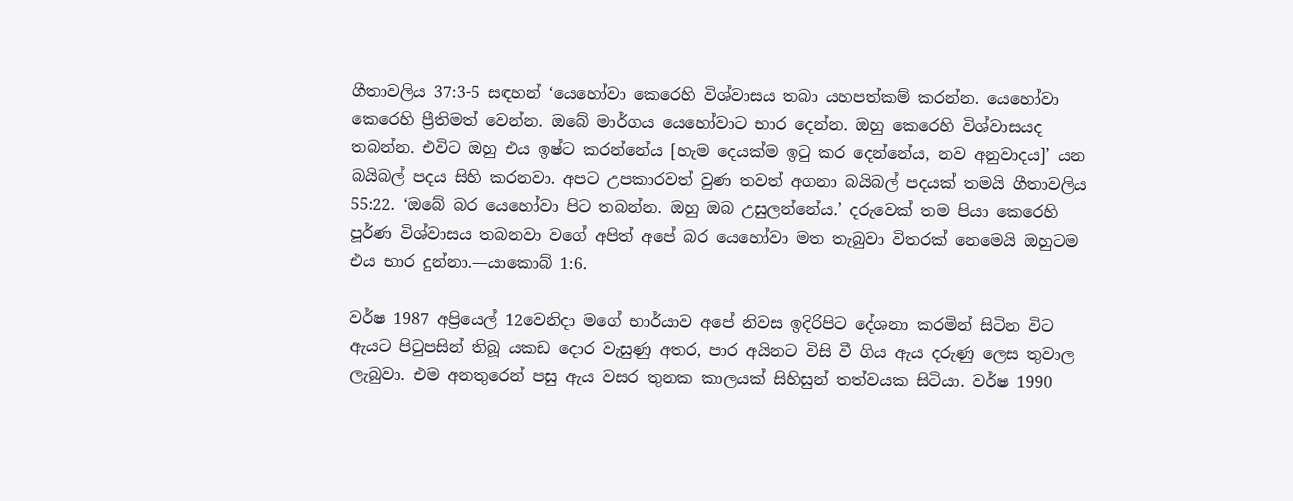ගීතාවලිය 37:3-5 සඳහන් ‘යෙහෝවා කෙරෙහි විශ්වාසය තබා යහපත්කම් කරන්න. යෙහෝවා කෙරෙහි ප්‍රීතිමත් වෙන්න. ඔබේ මාර්ගය යෙහෝවාට භාර දෙන්න. ඔහු කෙරෙහි විශ්වාසයද තබන්න. එවිට ඔහු එය ඉෂ්ට කරන්නේය [හැම දෙයක්ම ඉටු කර දෙන්නේය, නව අනුවාදය]’ යන බයිබල් පදය සිහි කරනවා. අපට උපකාරවත් වුණ තවත් අගනා බයිබල් පදයක් තමයි ගීතාවලිය 55:22. ‘ඔබේ බර යෙහෝවා පිට තබන්න. ඔහු ඔබ උසුලන්නේය.’ දරුවෙක් තම පියා කෙරෙහි පූර්ණ විශ්වාසය තබනවා වගේ අපිත් අපේ බර යෙහෝවා මත තැබුවා විතරක් නෙමෙයි ඔහුටම එය භාර දුන්නා.—යාකොබ් 1:6.

වර්ෂ 1987 අප්‍රියෙල් 12වෙනිදා මගේ භාර්යාව අපේ නිවස ඉදිරිපිට දේශනා කරමින් සිටින විට ඇයට පිටුපසින් තිබූ යකඩ දොර වැසුණු අතර, පාර අයිනට විසි වී ගිය ඇය දරුණු ලෙස තුවාල ලැබුවා. එම අනතුරෙන් පසු ඇය වසර තුනක කාලයක් සිහිසුන් තත්වයක සිටියා. වර්ෂ 1990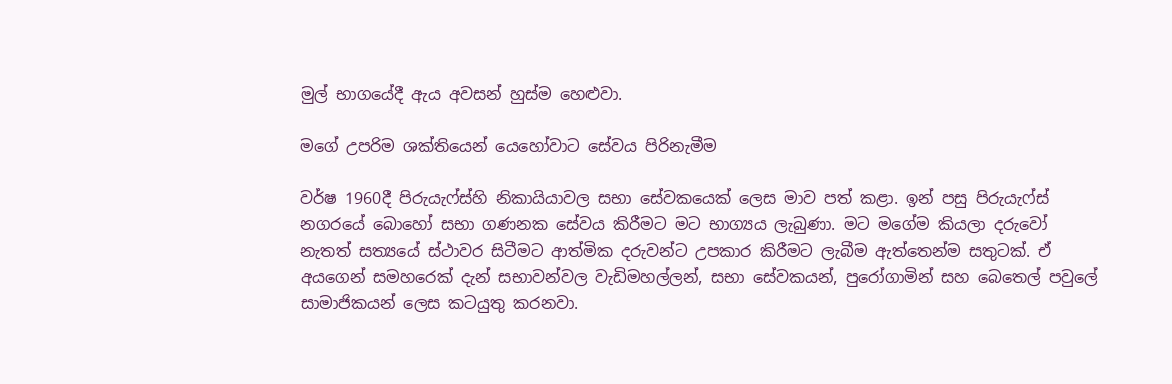මුල් භාගයේදී ඇය අවසන් හුස්ම හෙළුවා.

මගේ උපරිම ශක්තියෙන් යෙහෝවාට සේවය පිරිනැමීම

වර්ෂ 1960දී පිරුයැෆ්ස්හි නිකායියාවල සභා සේවකයෙක් ලෙස මාව පත් කළා. ඉන් පසු පිරුයැෆ්ස් නගරයේ බොහෝ සභා ගණනක සේවය කිරීමට මට භාග්‍යය ලැබුණා. මට මගේම කියලා දරුවෝ නැතත් සත්‍යයේ ස්ථාවර සිටීමට ආත්මික දරුවන්ට උපකාර කිරීමට ලැබීම ඇත්තෙන්ම සතුටක්. ඒ අයගෙන් සමහරෙක් දැන් සභාවන්වල වැඩිමහල්ලන්, සභා සේවකයන්, පුරෝගාමින් සහ බෙතෙල් පවුලේ සාමාජිකයන් ලෙස කටයුතු කරනවා.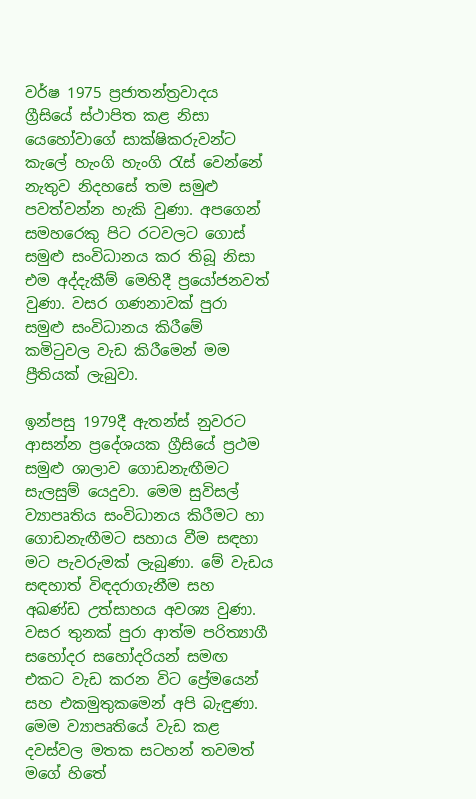වර්ෂ 1975 ප්‍රජාතන්ත්‍රවාදය ග්‍රීසියේ ස්ථාපිත කළ නිසා යෙහෝවාගේ සාක්ෂිකරුවන්ට කැලේ හැංගි හැංගි රැස් වෙන්නේ නැතුව නිදහසේ තම සමුළු පවත්වන්න හැකි වුණා. අපගෙන් සමහරෙකු පිට රටවලට ගොස් සමුළු සංවිධානය කර තිබූ නිසා එම අද්දැකීම් මෙහිදී ප්‍රයෝජනවත් වුණා. වසර ගණනාවක් පුරා සමුළු සංවිධානය කිරීමේ කමිටුවල වැඩ කිරීමෙන් මම ප්‍රීතියක් ලැබුවා.

ඉන්පසු 1979දී ඇතන්ස් නුවරට ආසන්න ප්‍රදේශයක ග්‍රීසියේ ප්‍රථම සමුළු ශාලාව ගොඩනැඟීමට සැලසුම් යෙදුවා. මෙම සුවිසල් ව්‍යාපෘතිය සංවිධානය කිරීමට හා ගොඩනැඟීමට සහාය වීම සඳහා මට පැවරුමක් ලැබුණා. මේ වැඩය සඳහාත් විඳදරාගැනීම සහ අඛණ්ඩ උත්සාහය අවශ්‍ය වුණා. වසර තුනක් පුරා ආත්ම පරිත්‍යාගී සහෝදර සහෝදරියන් සමඟ එකට වැඩ කරන විට ප්‍රේමයෙන් සහ එකමුතුකමෙන් අපි බැඳුණා. මෙම ව්‍යාපෘතියේ වැඩ කළ දවස්වල මතක සටහන් තවමත් මගේ හිතේ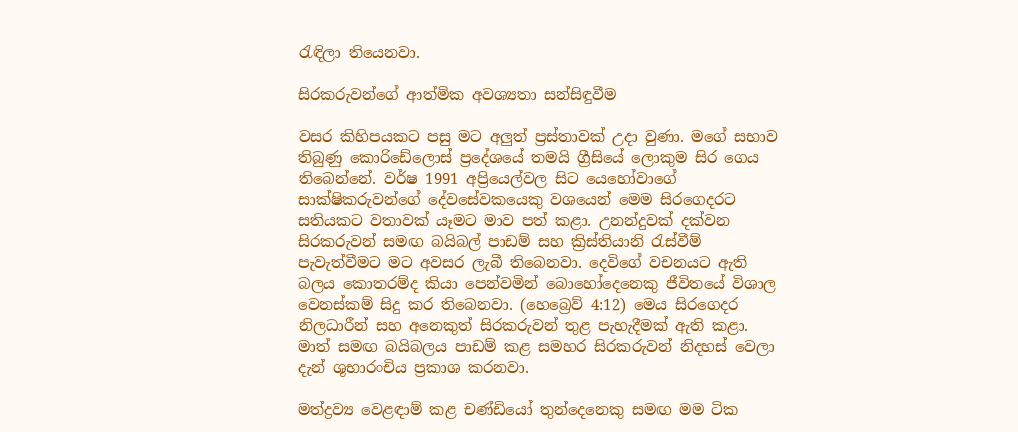රැඳිලා තියෙනවා.

සිරකරුවන්ගේ ආත්මික අවශ්‍යතා සන්සිඳුවීම

වසර කිහිපයකට පසු මට අලුත් ප්‍රස්තාවක් උදා වුණා. මගේ සභාව තිබුණු කොරිඩේලොස් ප්‍රදේශයේ තමයි ග්‍රීසියේ ලොකුම සිර ගෙය තිබෙන්නේ. වර්ෂ 1991 අප්‍රියෙල්වල සිට යෙහෝවාගේ සාක්ෂිකරුවන්ගේ දේවසේවකයෙකු වශයෙන් මෙම සිරගෙදරට සතියකට වතාවක් යෑමට මාව පත් කළා. උනන්දුවක් දක්වන සිරකරුවන් සමඟ බයිබල් පාඩම් සහ ක්‍රිස්තියානි රැස්වීම් පැවැත්වීමට මට අවසර ලැබී තිබෙනවා. දෙවිගේ වචනයට ඇති බලය කොතරම්ද කියා පෙන්වමින් බොහෝදෙනෙකු ජීවිතයේ විශාල වෙනස්කම් සිදු කර තිබෙනවා. (හෙබ්‍රෙව් 4:12) මෙය සිරගෙදර නිලධාරීන් සහ අනෙකුත් සිරකරුවන් තුළ පැහැදීමක් ඇති කළා. මාත් සමඟ බයිබලය පාඩම් කළ සමහර සිරකරුවන් නිදහස් වෙලා දැන් ශුභාරංචිය ප්‍රකාශ කරනවා.

මත්ද්‍රව්‍ය වෙළඳාම් කළ චණ්ඩියෝ තුන්දෙනෙකු සමඟ මම ටික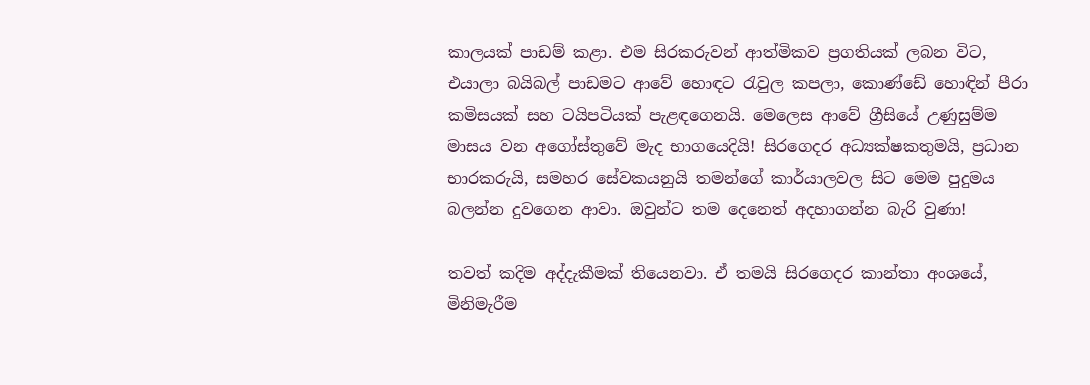කාලයක් පාඩම් කළා. එම සිරකරුවන් ආත්මිකව ප්‍රගතියක් ලබන විට, එයාලා බයිබල් පාඩමට ආවේ හොඳට රැවුල කපලා, කොණ්ඩේ හොඳින් පීරා කමිසයක් සහ ටයිපටියක් පැළඳගෙනයි. මෙලෙස ආවේ ග්‍රීසියේ උණුසුම්ම මාසය වන අගෝස්තුවේ මැද භාගයෙදියි! සිරගෙදර අධ්‍යක්ෂකතුමයි, ප්‍රධාන භාරකරුයි, සමහර සේවකයනුයි තමන්ගේ කාර්යාලවල සිට මෙම පුදුමය බලන්න දුවගෙන ආවා. ඔවුන්ට තම දෙනෙත් අදහාගන්න බැරි වුණා!

තවත් කදිම අද්දැකීමක් තියෙනවා. ඒ තමයි සිරගෙදර කාන්තා අංශයේ, මිනිමැරීම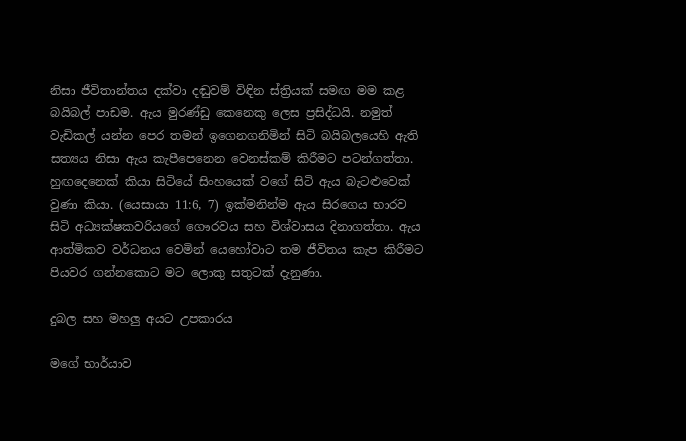නිසා ජීවිතාන්තය දක්වා දඬුවම් විඳින ස්ත්‍රියක් සමඟ මම කළ බයිබල් පාඩම. ඇය මුරණ්ඩු කෙනෙකු ලෙස ප්‍රසිද්ධයි. නමුත් වැඩිකල් යන්න පෙර තමන් ඉගෙනගනිමින් සිටි බයිබලයෙහි ඇති සත්‍යය නිසා ඇය කැපීපෙනෙන වෙනස්කම් කිරීමට පටන්ගත්තා. හුඟදෙනෙක් කියා සිටියේ සිංහයෙක් වගේ සිටි ඇය බැටළුවෙක් වුණා කියා. (යෙසායා 11:6, 7) ඉක්මනින්ම ඇය සිරගෙය භාරව සිටි අධ්‍යක්ෂකවරියගේ ගෞරවය සහ විශ්වාසය දිනාගත්තා. ඇය ආත්මිකව වර්ධනය වෙමින් යෙහෝවාට තම ජීවිතය කැප කිරීමට පියවර ගන්නකොට මට ලොකු සතුටක් දැනුණා.

දුබල සහ මහලු අයට උපකාරය

මගේ භාර්යාව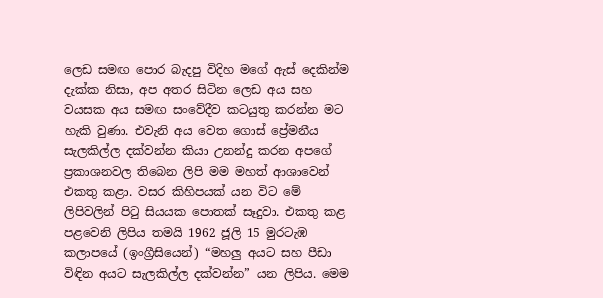ලෙඩ සමඟ පොර බැදපු විදිහ මගේ ඇස් දෙකින්ම දැක්ක නිසා, අප අතර සිටින ලෙඩ අය සහ වයසක අය සමඟ සංවේදීව කටයුතු කරන්න මට හැකි වුණා. එවැනි අය වෙත ගොස් ප්‍රේමනීය සැලකිල්ල දක්වන්න කියා උනන්දු කරන අපගේ ප්‍රකාශනවල තිබෙන ලිපි මම මහත් ආශාවෙන් එකතු කළා. වසර කිහිපයක් යන විට මේ ලිපිවලින් පිටු සියයක පොතක් සෑදුවා. එකතු කළ පළවෙනි ලිපිය තමයි 1962 ජූලි 15 මුරටැඹ කලාපයේ (ඉංග්‍රීසියෙන්) “මහලු අයට සහ පීඩා විඳින අයට සැලකිල්ල දක්වන්න” යන ලිපිය. මෙම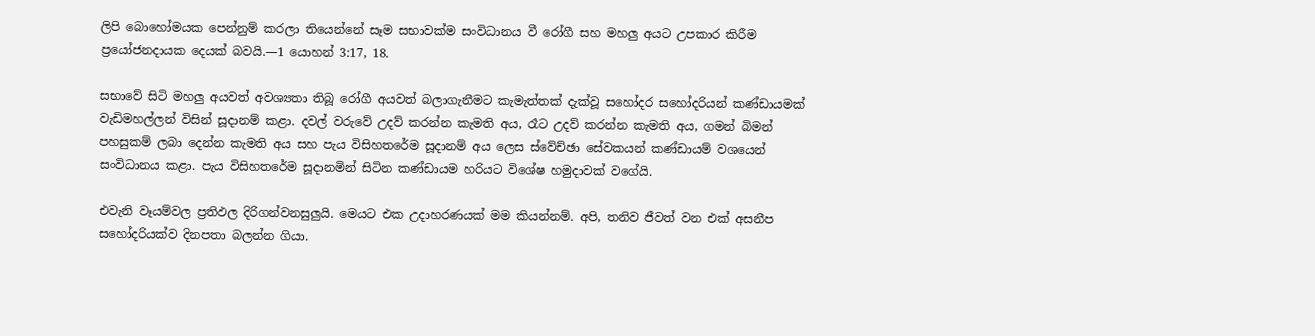ලිපි බොහෝමයක පෙන්නුම් කරලා තියෙන්නේ සෑම සභාවක්ම සංවිධානය වී රෝගී සහ මහලු අයට උපකාර කිරීම ප්‍රයෝජනදායක දෙයක් බවයි.—1 යොහන් 3:17, 18.

සභාවේ සිටි මහලු අයවත් අවශ්‍යතා තිබූ රෝගී අයවත් බලාගැනීමට කැමැත්තක් දැක්වූ සහෝදර සහෝදරියන් කණ්ඩායමක් වැඩිමහල්ලන් විසින් සූදානම් කළා. දවල් වරුවේ උදව් කරන්න කැමති අය, රෑට උදව් කරන්න කැමති අය, ගමන් බිමන් පහසුකම් ලබා දෙන්න කැමති අය සහ පැය විසිහතරේම සූදානම් අය ලෙස ස්වේච්ඡා සේවකයන් කණ්ඩායම් වශයෙන් සංවිධානය කළා. පැය විසිහතරේම සූදානමින් සිටින කණ්ඩායම හරියට විශේෂ හමුදාවක් වගේයි.

එවැනි වෑයම්වල ප්‍රතිඵල දිරිගන්වනසුලුයි. මෙයට එක උදාහරණයක් මම කියන්නම්. අපි, තනිව ජීවත් වන එක් අසනීප සහෝදරියක්ව දිනපතා බලන්න ගියා.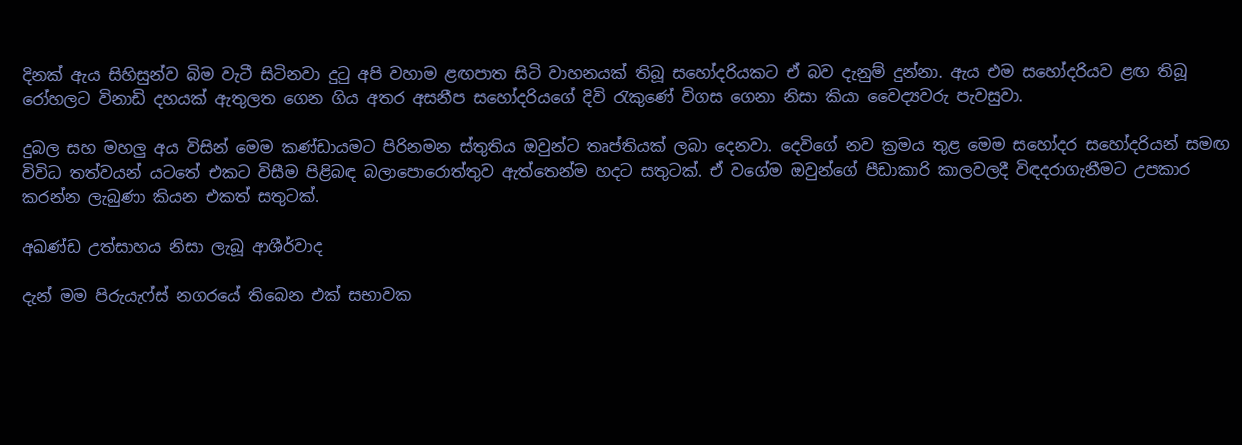දිනක් ඇය සිහිසුන්ව බිම වැටී සිටිනවා දුටු අපි වහාම ළඟපාත සිටි වාහනයක් තිබූ සහෝදරියකට ඒ බව දැනුම් දුන්නා. ඇය එම සහෝදරියව ළඟ තිබූ රෝහලට විනාඩි දහයක් ඇතුලත ගෙන ගිය අතර අසනීප සහෝදරියගේ දිවි රැකුණේ විගස ගෙනා නිසා කියා වෛද්‍යවරු පැවසුවා.

දුබල සහ මහලු අය විසින් මෙම කණ්ඩායමට පිරිනමන ස්තුතිය ඔවුන්ට තෘප්තියක් ලබා දෙනවා. දෙවිගේ නව ක්‍රමය තුළ මෙම සහෝදර සහෝදරියන් සමඟ විවිධ තත්වයන් යටතේ එකට විසීම පිළිබඳ බලාපොරොත්තුව ඇත්තෙන්ම හදට සතුටක්. ඒ වගේම ඔවුන්ගේ පීඩාකාරි කාලවලදී විඳදරාගැනීමට උපකාර කරන්න ලැබුණා කියන එකත් සතුටක්.

අඛණ්ඩ උත්සාහය නිසා ලැබූ ආශීර්වාද

දැන් මම පිරුයැෆ්ස් නගරයේ තිබෙන එක් සභාවක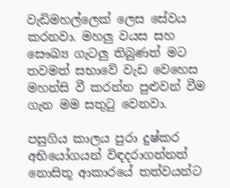වැඩිමහල්ලෙක් ලෙස සේවය කරනවා. මහලු වයස සහ සෞඛ්‍ය ගැටලු තිබුණත් මට තවමත් සභාවේ වැඩ වෙහෙස මහන්සි වී කරන්න පුළුවන් වීම ගැන මම සතුටු වෙනවා.

පසුගිය කාලය පුරා දුෂ්කර අභියෝගයන් විඳදරාගන්නත් නොසිතූ ආකාරයේ තත්වයන්ට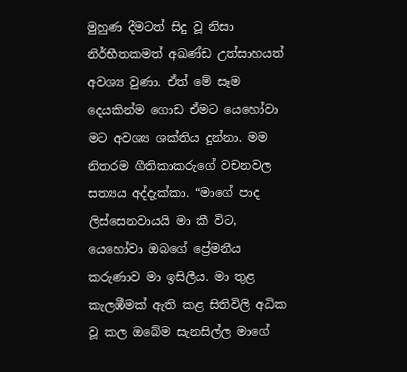මුහුණ දීමටත් සිදු වූ නිසා නිර්භීතකමත් අඛණ්ඩ උත්සාහයත් අවශ්‍ය වුණා. ඒත් මේ සෑම දෙයකින්ම ගොඩ ඒමට යෙහෝවා මට අවශ්‍ය ශක්තිය දුන්නා. මම නිතරම ගීතිකාකරුගේ වචනවල සත්‍යය අද්දැක්කා. “මාගේ පාද ලිස්සෙනවායයි මා කී විට, යෙහෝවා ඔබගේ ප්‍රේමනීය කරුණාව මා ඉසිලීය. මා තුළ කැලඹීමක් ඇති කළ සිතිවිලි අධික වූ කල ඔබේම සැනසිල්ල මාගේ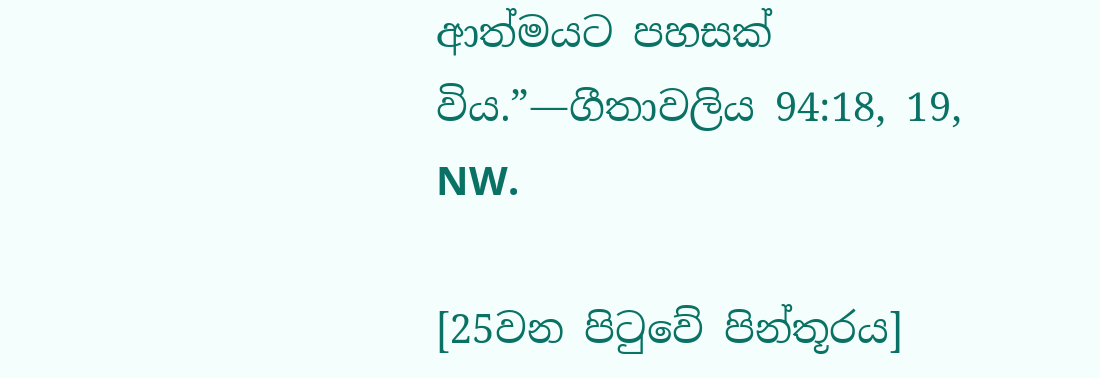ආත්මයට පහසක් විය.”—ගීතාවලිය 94:18, 19, NW.

[25වන පිටුවේ පින්තූරය]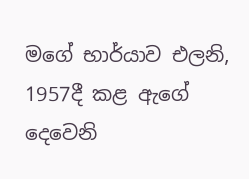මගේ භාර්යාව එලනි, 1957දී කළ ඇගේ දෙවෙනි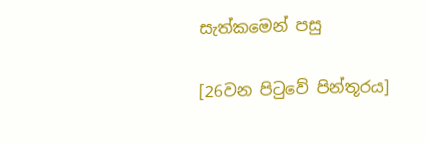සැත්කමෙන් පසු

[26වන පිටුවේ පින්තූරය]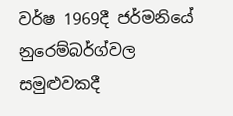වර්ෂ 1969දී ජර්මනියේ නුරෙම්බර්ග්වල සමුළුවකදී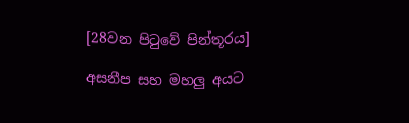[28වන පිටුවේ පින්තූරය]

අසනීප සහ මහලු අයට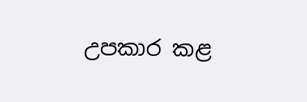උපකාර කළ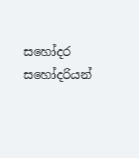සහෝදර සහෝදරියන්